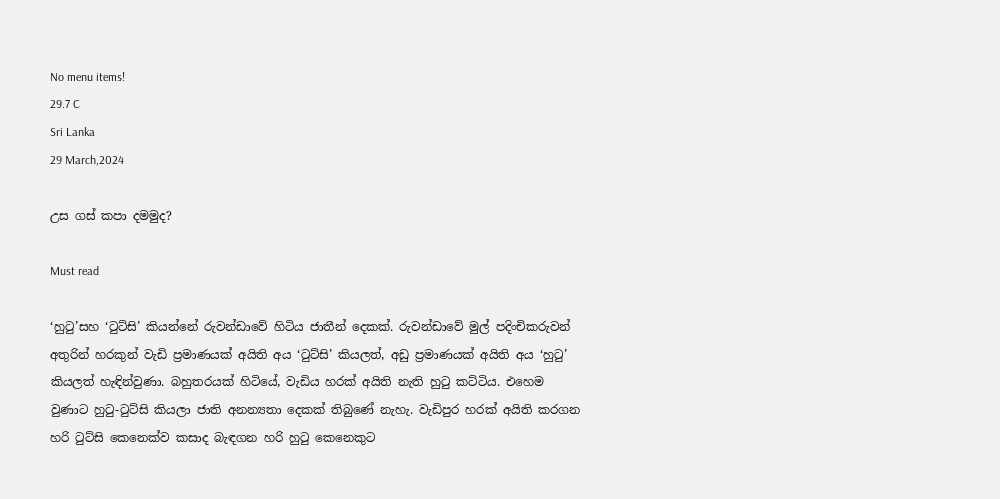No menu items!
29.7 C
Sri Lanka
29 March,2024

උස ගස් කපා දමමුද?

Must read

‘හුටු’සහ ‘ටුට්සි’ කියන්නේ රුවන්ඩාවේ හිටිය ජාතීන් දෙකක්. රුවන්ඩාවේ මුල් පදිංචිකරුවන් අතුරින් හරකුන් වැඩි ප්‍රමාණයක් අයිති අය ‘ටුට්සි’ කියලත්, අඩු ප්‍රමාණයක් අයිති අය ‘හුටු’ කියලත් හැඳින්වුණා. බහුතරයක් හිටියේ, වැඩිය හරක් අයිති නැති හුටු කට්ටිය. එහෙම වුණාට හුටු-ටුට්සි කියලා ජාති අනන්‍යතා දෙකක් තිබුණේ නැහැ. වැඩිපුර හරක් අයිති කරගන හරි ටුට්සි කෙනෙක්ව කසාද බැඳගන හරි හුටු කෙනෙකුට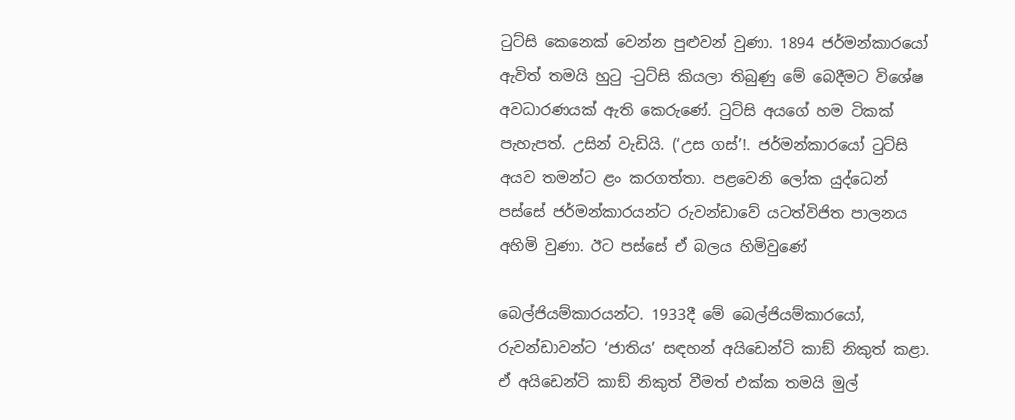ටුට්සි කෙනෙක් වෙන්න පුළුවන් වුණා. 1894 ජර්මන්කාරයෝ ඇවිත් තමයි හුටු -ටුට්සි කියලා තිබුණු මේ බෙදීමට විශේෂ අවධාරණයක් ඇති කෙරුණේ. ටුට්සි අයගේ හම ටිකක් පැහැපත්. උසින් වැඩියි. (‘උස ගස්’!. ජර්මන්කාරයෝ ටුට්සි අයව තමන්ට ළං කරගත්තා. පළවෙනි ලෝක යුද්ධෙන් පස්සේ ජර්මන්කාරයන්ට රුවන්ඩාවේ යටත්විජිත පාලනය අහිමි වුණා. ඊට පස්සේ ඒ බලය හිමිවුණේ

බෙල්ජියම්කාරයන්ට. 1933දී මේ බෙල්ජියම්කාරයෝ, රුවන්ඩාවන්ට ‘ජාතිය’ සඳහන් අයිඩෙන්ටි කාඞ් නිකුත් කළා. ඒ අයිඩෙන්ටි කාඞ් නිකුත් වීමත් එක්ක තමයි මුල්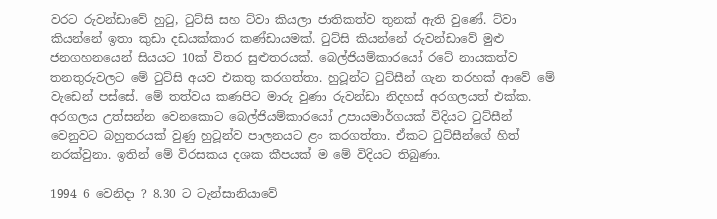වරට රුවන්ඩාවේ හුටු, ටුට්සි සහ ට්වා කියලා ජාතිකත්ව තුනක් ඇති වුණේ. ට්වා කියන්නේ ඉතා කුඩා දඩයක්කාර කණ්ඩායමක්. ටුට්සි කියන්නේ රුවන්ඩාවේ මුළු ජනගහනයෙන් සියයට 10ක් විතර සුළුතරයක්. බෙල්ජියම්කාරයෝ රටේ නායකත්ව තනතුරුවලට මේ ටුට්සි අයව එකතු කරගත්තා. හුටූන්ට ටුට්සීන් ගැන තරහක් ආවේ මේ වැඩෙන් පස්සේ. මේ තත්වය කණපිට මාරු වුණා රුවන්ඩා නිදහස් අරගලයත් එක්ක. අරගලය උත්සන්න වෙනකොට බෙල්ජියම්කාරයෝ උපායමාර්ගයක් විදියට ටුට්සීන් වෙනුවට බහුතරයක් වුණු හුටූන්ව පාලනයට ළං කරගත්තා. ඒකට ටුට්සීන්ගේ හිත් නරක්වුනා. ඉතින් මේ විරසකය දශක කීපයක් ම මේ විදියට තිබුණා.

1994 6 වෙනිදා ? 8.30 ට ටැන්සානියාවේ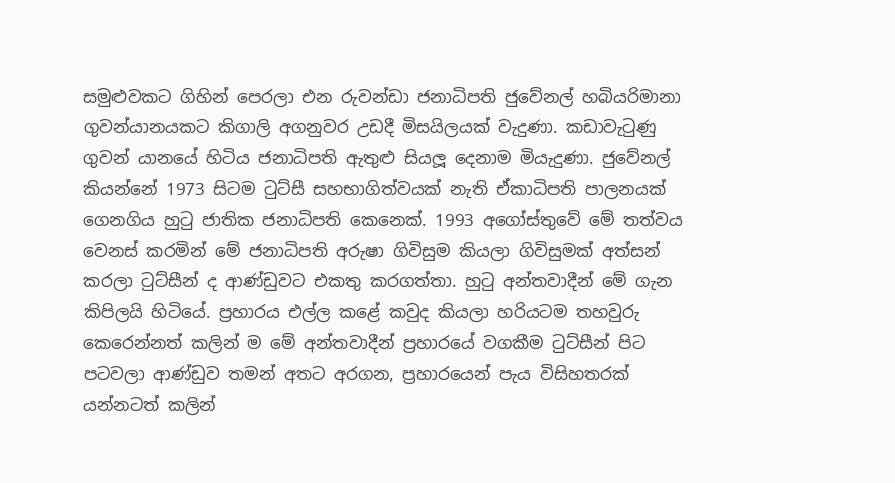සමුළුවකට ගිහින් පෙරලා එන රුවන්ඩා ජනාධිපති ජුවේනල් හබියරිමානා ගුවන්යානයකට කිගාලි අගනුවර උඩදී මිසයිලයක් වැදුණා. කඩාවැටුණු ගුවන් යානයේ හිටිය ජනාධිපති ඇතුළු සියලූ දෙනාම මියැදුණා. ජුවේනල් කියන්නේ 1973 සිටම ටුට්සී සහභාගිත්වයක් නැති ඒකාධිපති පාලනයක් ගෙනගිය හුටු ජාතික ජනාධිපති කෙනෙක්. 1993 අගෝස්තුවේ මේ තත්වය වෙනස් කරමින් මේ ජනාධිපති අරුෂා ගිවිසුම කියලා ගිවිසුමක් අත්සන් කරලා ටුට්සීන් ද ආණ්ඩුවට එකතු කරගත්තා. හුටු අන්තවාදීන් මේ ගැන කිපිලයි හිටියේ. ප්‍රහාරය එල්ල කළේ කවුද කියලා හරියටම තහවුරු කෙරෙන්නත් කලින් ම මේ අන්තවාදීන් ප්‍රහාරයේ වගකීම ටුට්සීන් පිට පටවලා ආණ්ඩුව තමන් අතට අරගන, ප්‍රහාරයෙන් පැය විසිහතරක් යන්නටත් කලින්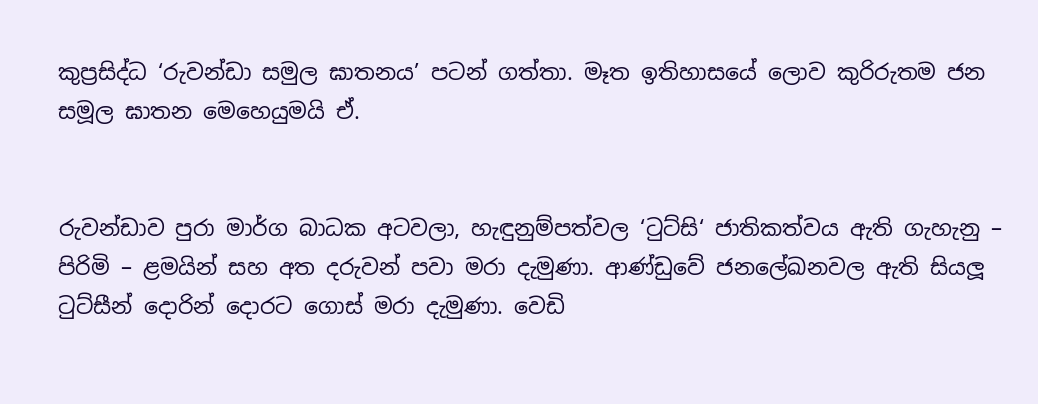කුප්‍රසිද්ධ ‘රුවන්ඩා සමුල ඝාතනය’ පටන් ගත්තා. මෑත ඉතිහාසයේ ලොව කුරිරුතම ජන සමූල ඝාතන මෙහෙයුමයි ඒ.


රුවන්ඩාව පුරා මාර්ග බාධක අටවලා, හැඳුනුම්පත්වල ‘ටුට්සි‘ ජාතිකත්වය ඇති ගැහැනු – පිරිමි – ළමයින් සහ අත දරුවන් පවා මරා දැමුණා. ආණ්ඩුවේ ජනලේඛනවල ඇති සියලූ ටුට්සීන් දොරින් දොරට ගොස් මරා දැමුණා. වෙඩි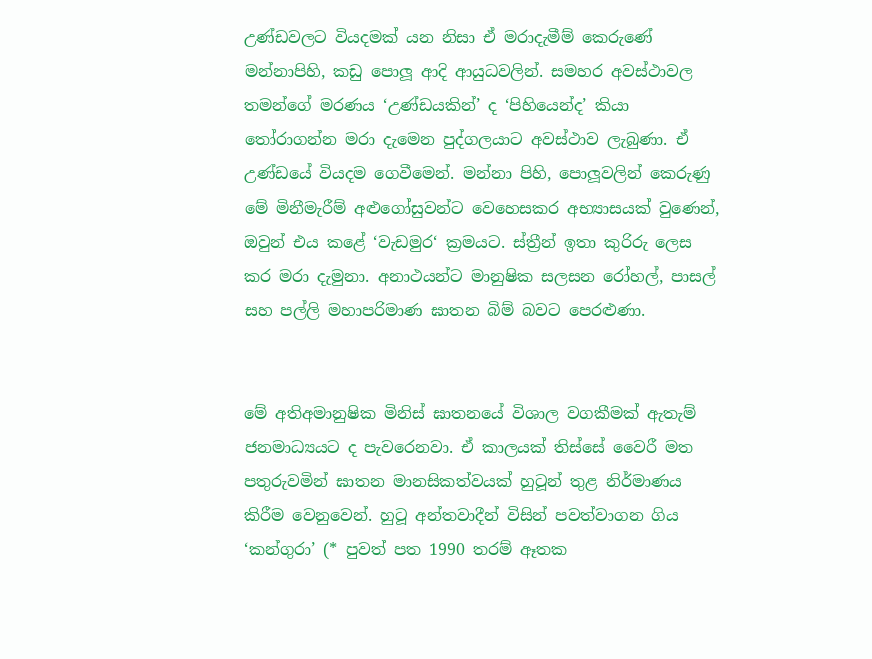උණ්ඩවලට වියදමක් යන නිසා ඒ මරාදැමීම් කෙරුණේ මන්නාපිහි, කඩු පොලූ ආදි ආයුධවලින්. සමහර අවස්ථාවල තමන්ගේ මරණය ‘උණ්ඩයකින්’ ද ‘පිහියෙන්ද’ කියා තෝරාගන්න මරා දැමෙන පුද්ගලයාට අවස්ථාව ලැබුණා. ඒ උණ්ඩයේ වියදම ගෙවීමෙන්. මන්නා පිහි, පොලූවලින් කෙරුණු මේ මිනීමැරීම් අළුගෝසුවන්ට වෙහෙසකර අභ්‍යාසයක් වුණෙන්, ඔවුන් එය කළේ ‘වැඩමුර‘ ක්‍රමයට. ස්ත්‍රීන් ඉතා කුරිරු ලෙස කර මරා දැමුනා. අනාථයන්ට මානුෂික සලසන රෝහල්, පාසල් සහ පල්ලි මහාපරිමාණ ඝාතන බිම් බවට පෙරළුණා.


මේ අතිඅමානුෂික මිනිස් ඝාතනයේ විශාල වගකීමක් ඇතැම් ජනමාධ්‍යයට ද පැවරෙනවා. ඒ කාලයක් තිස්සේ වෛරී මත පතුරුවමින් ඝාතන මානසිකත්වයක් හුටූන් තුළ නිර්මාණය කිරීම වෙනුවෙන්. හුටූ අන්තවාදීන් විසින් පවත්වාගන ගිය ‘කන්ගුරා’ (* පුවත් පත 1990 තරම් ඈතක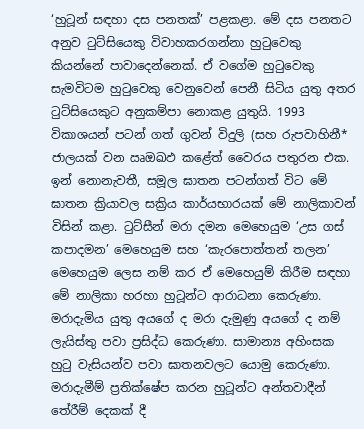‘හුටූන් සඳහා දස පනතක්’ පළකළා. මේ දස පනතට අනුව ටුට්සියෙකු විවාහකරගන්නා හුටුවෙකු කියන්නේ පාවාදෙන්නෙක්. ඒ වගේම හුටුවෙකු සැමවිටම හුටුවෙකු වෙනුවෙන් පෙනී සිටිය යුතු අතර ටුට්සියෙකුට අනුකම්පා නොකළ යුතුයි. 1993 විකාශයන් පටන් ගත් ගුවන් විදුලි (සහ රුපවාහිනී* ජාලයක් වන ඍඔඛඵ කළේත් වෛරය පතුරන එක. ඉන් නොනැවතී, සමූල ඝාතන පටන්ගත් විට මේ ඝාතන ක්‍රියාවල සක්‍රිය කාර්යභාරයක් මේ නාලිකාවන් විසින් කළා. ටුට්සීන් මරා දමන මෙහෙයුම ‘උස ගස් කපාදමන’ මෙහෙයුම සහ ‘කැරපොත්තන් තලන’ මෙහෙයුම ලෙස නම් කර ඒ මෙහෙයුම් කිරීම සඳහා මේ නාලිකා හරහා හුටූන්ට ආරාධනා කෙරුණා. මරාදැමිය යුතු අයගේ ද මරා දැමුණු අයගේ ද නම් ලැයිස්තු පවා ප්‍රසිද්ධ කෙරුණා. සාමාන්‍ය අහිංසක හුටු වැසියන්ව පවා ඝාතනවලට යොමු කෙරුණා. මරාදැමීම් ප්‍රතික්ෂේප කරන හුටූන්ට අන්තවාදීන් තේරීම් දෙකක් දී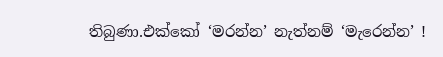තිබුණා.එක්කෝ ‘මරන්න’ නැත්නම් ‘මැරෙන්න’ !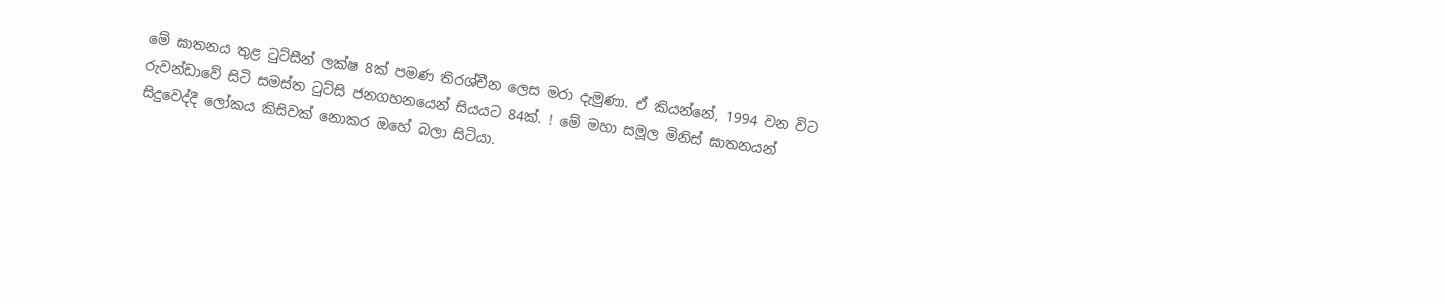මේ ඝාතනය තුළ ටුට්සීන් ලක්ෂ 8ක් පමණ තිරශ්චීන ලෙස මරා දැමුණා. ඒ කියන්නේ, 1994 වන විට රුවන්ඩාවේ සිටි සමස්ත ටුට්සි ජනගහනයෙන් සියයට 84ක්. ! මේ මහා සමූල මිනිස් ඝාතනයන් සිදුවෙද්දී ලෝකය කිසිවක් නොකර ඔහේ බලා සිටියා.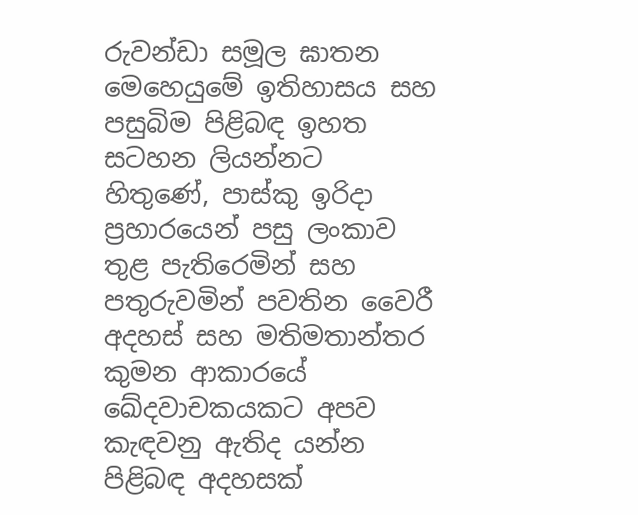රුවන්ඩා සමූල ඝාතන මෙහෙයුමේ ඉතිහාසය සහ පසුබිම පිළිබඳ ඉහත සටහන ලියන්නට හිතුණේ, පාස්කු ඉරිදා ප්‍රහාරයෙන් පසු ලංකාව තුළ පැතිරෙමින් සහ පතුරුවමින් පවතින වෛරී අදහස් සහ මතිමතාන්තර කුමන ආකාරයේ ඛේදවාචකයකට අපව කැඳවනු ඇතිද යන්න පිළිබඳ අදහසක්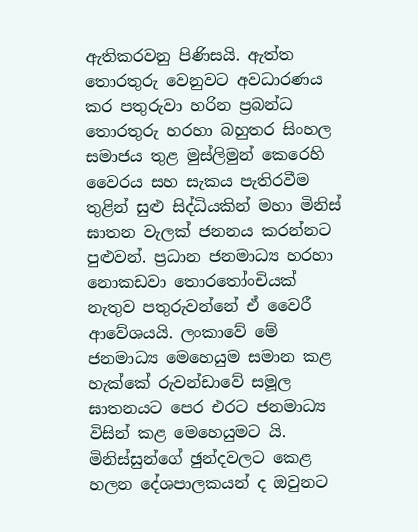ඇතිකරවනු පිණිසයි. ඇත්ත තොරතුරු වෙනුවට අවධාරණය කර පතුරුවා හරින ප්‍රබන්ධ තොරතුරු හරහා බහුතර සිංහල සමාජය තුළ මුස්ලිමුන් කෙරෙහි වෛරය සහ සැකය පැතිරවීම තුළින් සුළු සිද්ධියකින් මහා මිනිස් ඝාතන වැලක් ජනනය කරන්නට පුළුවන්. ප්‍රධාන ජනමාධ්‍ය හරහා නොකඩවා තොරතෝංචියක් නැතුව පතුරුවන්නේ ඒ වෛරී ආවේශයයි. ලංකාවේ මේ ජනමාධ්‍ය මෙහෙයුම සමාන කළ හැක්කේ රුවන්ඩාවේ සමූල ඝාතනයට පෙර එරට ජනමාධ්‍ය විසින් කළ මෙහෙයුමට යි. මිනිස්සුන්ගේ ඡුන්දවලට කෙළ හලන දේශපාලකයන් ද ඔවුනට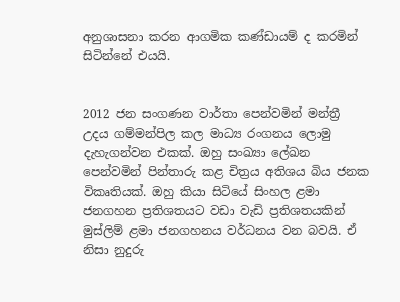අනුශාසනා කරන ආගමික කණ්ඩායම් ද කරමින් සිටින්නේ එයයි.


2012 ජන සංගණන වාර්තා පෙන්වමින් මන්ත්‍රී උදය ගම්මන්පිල කල මාධ්‍ය රංගනය ලොමු දැහැගන්වන එකක්. ඔහු සංඛ්‍යා ලේඛන පෙන්වමින් පින්තාරු කළ චිත්‍රය අතිශය බිය ජනක විකෘතියක්. ඔහු කියා සිටියේ සිංහල ළමා ජනගහන ප්‍රතිශතයට වඩා වැඩි ප්‍රතිශතයකින් මුස්ලිම් ළමා ජනගහනය වර්ධනය වන බවයි. ඒ නිසා නුදුරු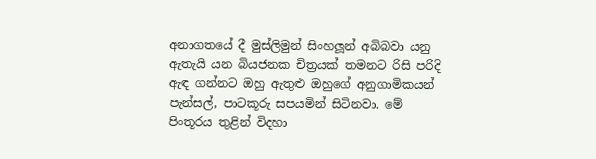අනාගතයේ දී මුස්ලිමුන් සිංහලූන් අබිබවා යනු ඇතැයි යන බියජනක චිත්‍රයක් තමනට රිසි පරිදි ඇඳ ගන්නට ඔහු ඇතුළු ඔහුගේ අනුගාමිකයන් පැන්සල්, පාටකූරු සපයමින් සිටිනවා. මේ පිංතූරය තුළින් විදහා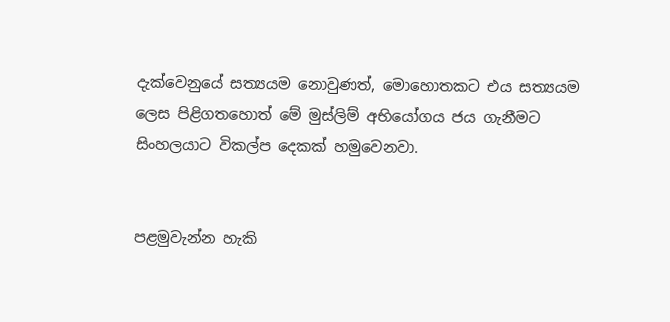දැක්වෙනුයේ සත්‍යයම නොවුණත්, මොහොතකට එය සත්‍යයම ලෙස පිළිගතහොත් මේ මුස්ලිම් අභියෝගය ජය ගැනීමට සිංහලයාට විකල්ප දෙකක් හමුවෙනවා.


පළමුවැන්න හැකි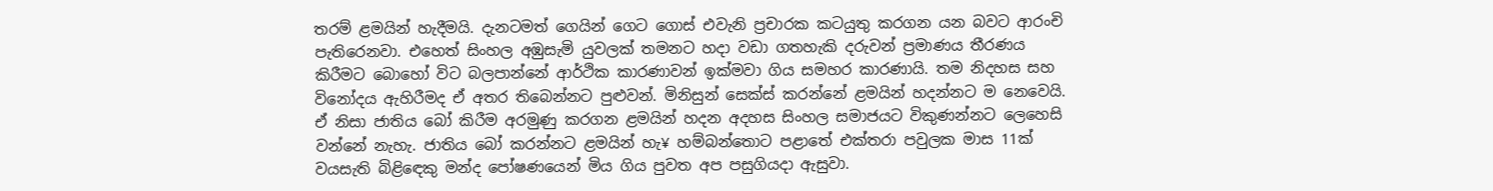තරම් ළමයින් හැදීමයි. දැනටමත් ගෙයින් ගෙට ගොස් එවැනි ප්‍රචාරක කටයුතු කරගන යන බවට ආරංචි පැතිරෙනවා. එහෙත් සිංහල අඹුසැමි යුවලක් තමනට හදා වඩා ගතහැකි දරුවන් ප්‍රමාණය තීරණය කිරීමට බොහෝ විට බලපාන්නේ ආර්ථික කාරණාවන් ඉක්මවා ගිය සමහර කාරණායි. තම නිදහස සහ විනෝදය ඇහිරීමද ඒ අතර තිබෙන්නට පුළුවන්. මිනිසුන් සෙක්ස් කරන්නේ ළමයින් හදන්නට ම නෙවෙයි. ඒ නිසා ජාතිය බෝ කිරීම අරමුණු කරගන ළමයින් හදන අදහස සිංහල සමාජයට විකුණන්නට ලෙහෙසි වන්නේ නැහැ. ජාතිය බෝ කරන්නට ළමයින් හැ¥ හම්බන්තොට පළාතේ එක්තරා පවුලක මාස 11ක් වයසැති බිළිඳෙකු මන්ද පෝෂණයෙන් මිය ගිය පුවත අප පසුගියදා ඇසුවා.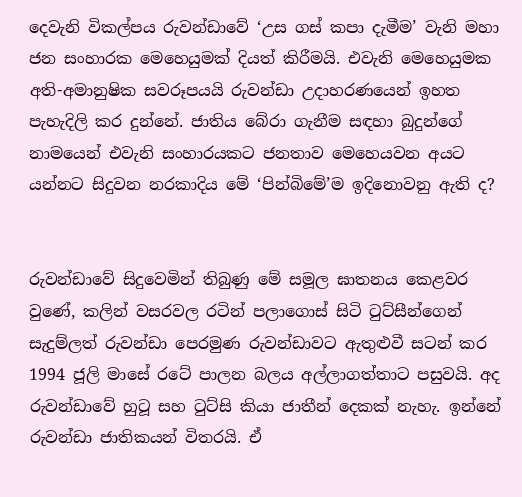දෙවැනි විකල්පය රුවන්ඩාවේ ‘උස ගස් කපා දැමීම’ වැනි මහා ජන සංහාරක මෙහෙයුමක් දියත් කිරීමයි. එවැනි මෙහෙයුමක අති-අමානුෂික සවරූපයයි රුවන්ඩා උදාහරණයෙන් ඉහත පැහැදිලි කර දුන්නේ. ජාතිය බේරා ගැනීම සඳහා බුදුන්ගේ නාමයෙන් එවැනි සංහාරයකට ජනතාව මෙහෙයවන අයට යන්නට සිදුවන නරකාදිය මේ ‘පින්බිමේ’ම ඉදිනොවනු ඇති ද?


රුවන්ඩාවේ සිදුවෙමින් තිබුණු මේ සමූල ඝාතනය කෙළවර වුණේ, කලින් වසරවල රටින් පලාගොස් සිටි ටුට්සීන්ගෙන් සැදුම්ලත් රුවන්ඩා පෙරමුණ රුවන්ඩාවට ඇතුළුවී සටන් කර 1994 ජූලි මාසේ රටේ පාලන බලය අල්ලාගත්තාට පසුවයි. අද රුවන්ඩාවේ හුටූ සහ ටුට්සි කියා ජාතීන් දෙකක් නැහැ. ඉන්නේ රුවන්ඩා ජාතිකයන් විතරයි. ඒ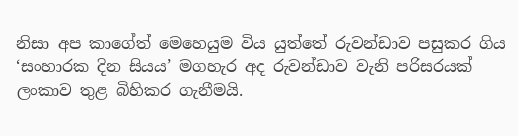නිසා අප කාගේත් මෙහෙයුම විය යුත්තේ රුවන්ඩාව පසුකර ගිය ‘සංහාරක දින සියය’ මගහැර අද රුවන්ඩාව වැනි පරිසරයක් ලංකාව තුළ බිහිකර ගැනීමයි.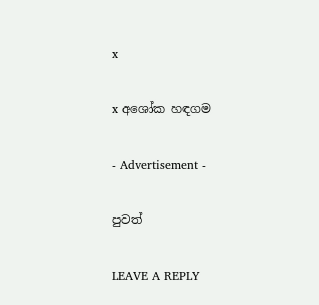x

x අශෝක හඳගම

- Advertisement -

පුවත්

LEAVE A REPLY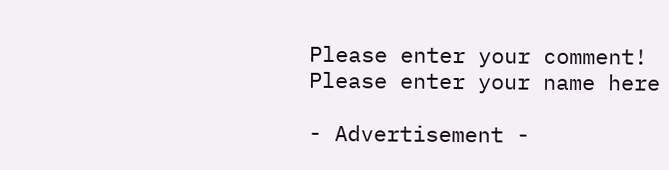Please enter your comment!
Please enter your name here

- Advertisement -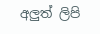අලුත් ලිපි